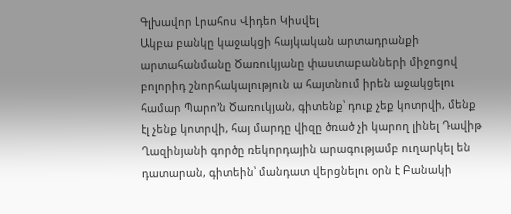Գլխավոր Լրահոս Վիդեո Կիսվել
Ակբա բանկը կաջակցի հայկական արտադրանքի արտահանմանը Ծառուկյանը փաստաբանների միջոցով բոլորիդ շնորհակալություն ա հայտնում իրեն աջակցելու համար Պարո’ն Ծառուկյան, գիտենք՝ դուք չեք կոտրվի, մենք էլ չենք կոտրվի, հայ մարդը վիզը ծռած չի կարող լինել Դավիթ Ղազինյանի գործը ռեկորդային արագությամբ ուղարկել են դատարան, գիտեին՝ մանդատ վերցնելու օրն է Բանակի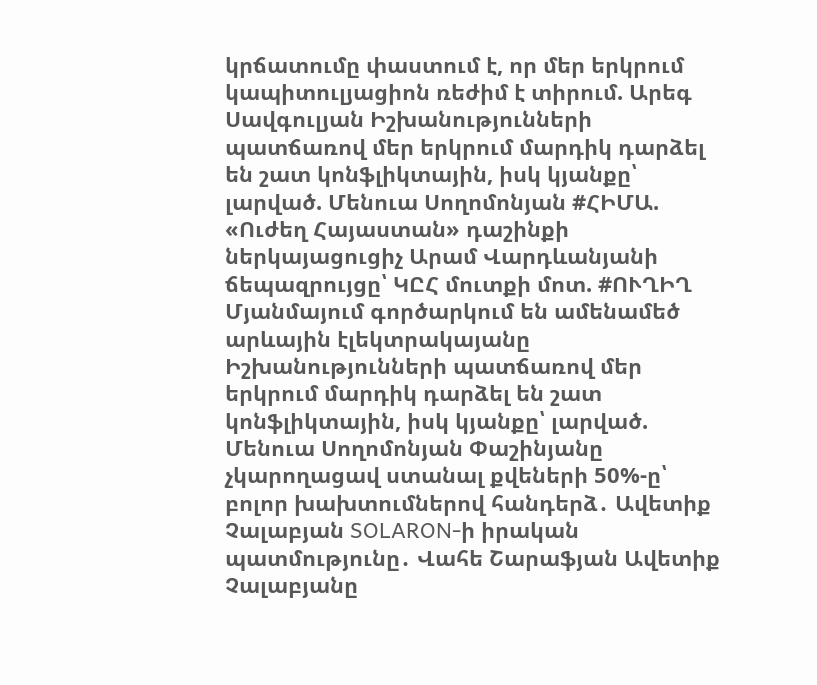կրճատումը փաստում է, որ մեր երկրում կապիտուլյացիոն ռեժիմ է տիրում. Արեգ Սավգուլյան Իշխանությունների պատճառով մեր երկրում մարդիկ դարձել են շատ կոնֆլիկտային, իսկ կյանքը՝ լարված. Մենուա Սողոմոնյան #ՀԻՄԱ. «Ուժեղ Հայաստան» դաշինքի ներկայացուցիչ Արամ Վարդևանյանի ճեպազրույցը՝ ԿԸՀ մուտքի մոտ. #ՈՒՂԻՂ Մյանմայում գործարկում են ամենամեծ արևային էլեկտրակայանը Իշխանությունների պատճառով մեր երկրում մարդիկ դարձել են շատ կոնֆլիկտային, իսկ կյանքը՝ լարված. Մենուա Սողոմոնյան Փաշինյանը չկարողացավ ստանալ քվեների 50%-ը՝ բոլոր խախտումներով հանդերձ․ Ավետիք Չալաբյան SOLARON-ի իրական պատմությունը․ Վահե Շարաֆյան Ավետիք Չալաբյանը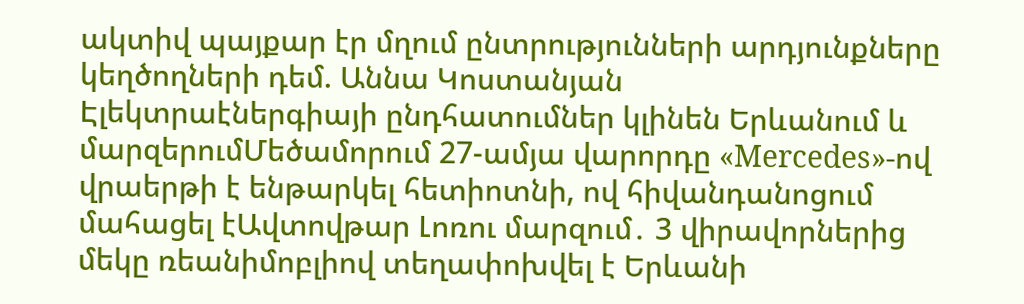ակտիվ պայքար էր մղում ընտրությունների արդյունքները կեղծողների դեմ. Աննա Կոստանյան
Էլեկտրաէներգիայի ընդհատումներ կլինեն Երևանում և մարզերումՄեծամորում 27-ամյա վարորդը «Mercedes»-ով վրաերթի է ենթարկել հետիոտնի, ով հիվանդանոցում մահացել էԱվտովթար Լոռու մարզում․ 3 վիրավորներից մեկը ռեանիմոբլիով տեղափոխվել է Երևանի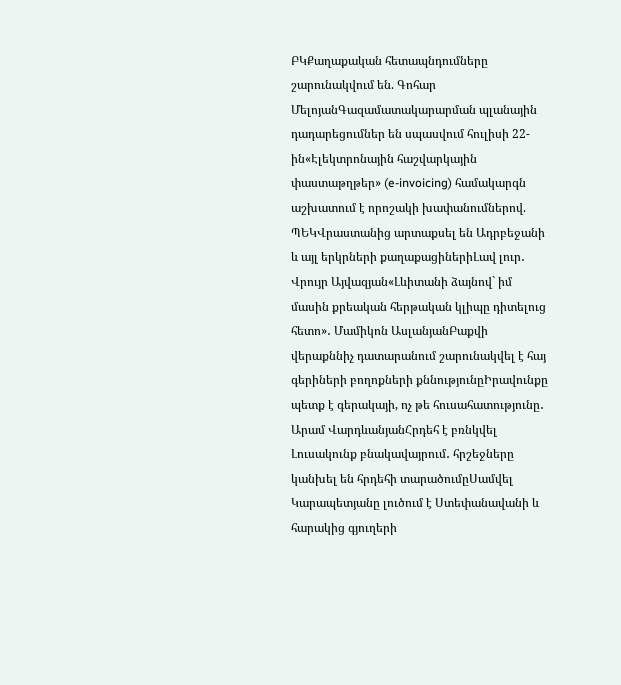ԲԿՔաղաքական հետապնդումները շարունակվում են. Գոհար ՄելոյանԳազամատակարարման պլանային դադարեցումներ են սպասվում հուլիսի 22-ին«Էլեկտրոնային հաշվարկային փաստաթղթեր» (e-invoicing) համակարգն աշխատում է որոշակի խափանումներով. ՊԵԿՎրաստանից արտաքսել են Ադրբեջանի և այլ երկրների քաղաքացիներիԼավ լուր․ Վրույր Այվազյան«Լևիտանի ձայնով` իմ մասին քրեական հերթական կլիպը դիտելուց հետո»․ Մամիկոն ԱսլանյանԲաքվի վերաքննիչ դատարանում շարունակվել է հայ գերիների բողոքների քննությունըԻրավունքը պետք է գերակայի, ոչ թե հուսահատությունը․ Արամ ՎարդևանյանՀրդեհ է բռնկվել Լուսակունք բնակավայրում․ հրշեջները կանխել են հրդեհի տարածումըՍամվել Կարապետյանը լուծում է Ստեփանավանի և հարակից գյուղերի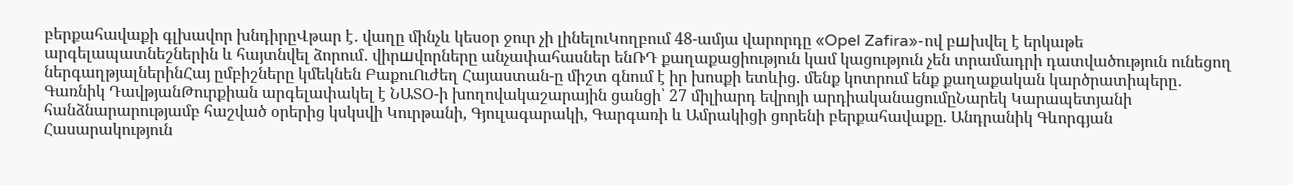բերքահավաքի գլխավոր խնդիրըՎթար է․ վաղը մինչև կեսօր ջուր չի լինելուԿողբում 48-ամյա վարորդը «Opel Zafira»-ով բшխվել է երկաթե արգելապատնեշներին և հայտնվել ձորում․ վիրшվորները անչափահասներ ենՌԴ քաղաքացիություն կամ կացություն չեն տրամադրի դատվածություն ունեցող ներգաղթյալներինՀայ ըմբիշները կմեկնեն ԲաքուՈւժեղ Հայաստան-ը միշտ գնում է իր խոսքի ետևից. մենք կոտրում ենք քաղաքական կարծրատիպերը․ Գառնիկ ԴավթյանԹուրքիան արգելափակել է ՆԱՏՕ-ի խողովակաշարային ցանցի՝ 27 միլիարդ եվրոյի արդիականացումըՆարեկ Կարապետյանի հանձնարարությամբ հաշված օրերից կսկսվի Կուրթանի, Գյուլագարակի, Գարգառի և Ամրակիցի ցորենի բերքահավաքը. Անդրանիկ Գևորգյան
Հասարակություն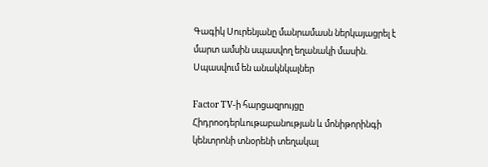Գագիկ Սուրենյանը մանրամասն ներկայացրել է մարտ ամսին սպասվող եղանակի մասին. Սպասվում են անակնկալներ

Factor TV-ի հարցազրույցը Հիդրոօդերևութաբանության և մոնիթորինգի կենտրոնի տնօրենի տեղակալ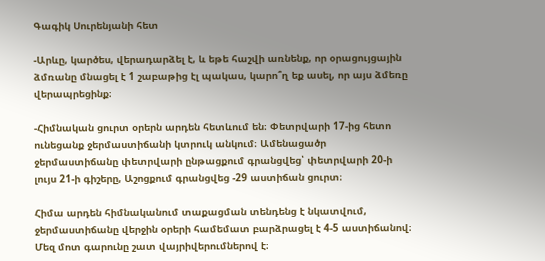Գագիկ Սուրենյանի հետ

-Արևը, կարծես, վերադարձել է, և եթե հաշվի առնենք, որ օրացույցային ձմռանը մնացել է 1 շաբաթից էլ պակաս, կարո՞ղ եք ասել, որ այս ձմեռը վերապրեցինք։

-Հիմնական ցուրտ օրերն արդեն հետևում են։ Փետրվարի 17-ից հետո ունեցանք ջերմաստիճանի կտրուկ անկում։ Ամենացածր ջերմաստիճանը փետրվարի ընթացքում գրանցվեց՝ փետրվարի 20-ի լույս 21-ի գիշերը, Աշոցքում գրանցվեց -29 աստիճան ցուրտ։

Հիմա արդեն հիմնականում տաքացման տենդենց է նկատվում, ջերմաստիճանը վերջին օրերի համեմատ բարձրացել է 4-5 աստիճանով։ Մեզ մոտ գարունը շատ վայրիվերումներով է։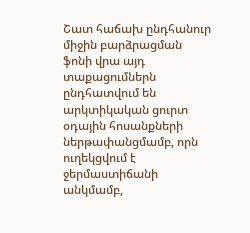Շատ հաճախ ընդհանուր միջին բարձրացման ֆոնի վրա այդ տաքացումներն ընդհատվում են արկտիկական ցուրտ օդային հոսանքների ներթափանցմամբ, որն ուղեկցվում է ջերմաստիճանի անկմամբ,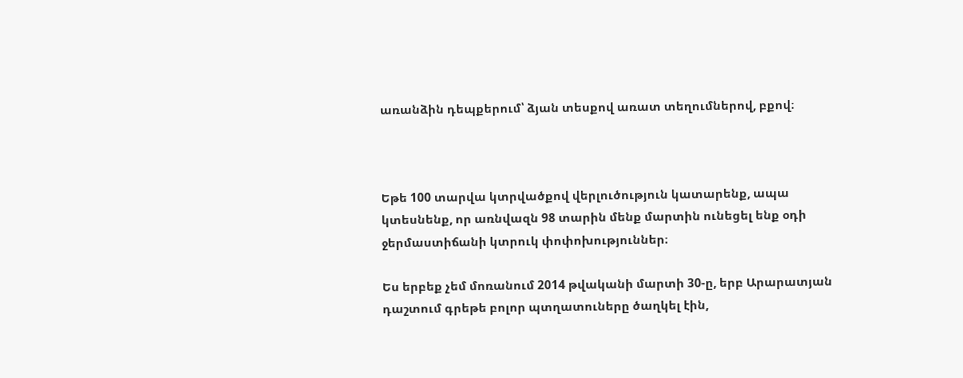առանձին դեպքերում՝ ձյան տեսքով առատ տեղումներով, բքով։



Եթե 100 տարվա կտրվածքով վերլուծություն կատարենք, ապա կտեսնենք, որ առնվազն 98 տարին մենք մարտին ունեցել ենք օդի ջերմաստիճանի կտրուկ փոփոխություններ։

Ես երբեք չեմ մոռանում 2014 թվականի մարտի 30-ը, երբ Արարատյան դաշտում գրեթե բոլոր պտղատուները ծաղկել էին,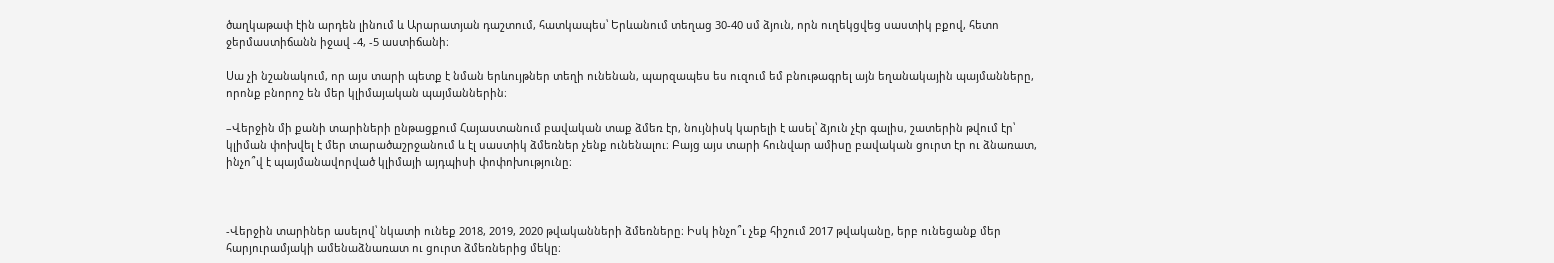ծաղկաթափ էին արդեն լինում և Արարատյան դաշտում, հատկապես՝ Երևանում տեղաց 30-40 սմ ձյուն, որն ուղեկցվեց սաստիկ բքով, հետո ջերմաստիճանն իջավ -4, -5 աստիճանի։

Սա չի նշանակում, որ այս տարի պետք է նման երևույթներ տեղի ունենան, պարզապես ես ուզում եմ բնութագրել այն եղանակային պայմանները, որոնք բնորոշ են մեր կլիմայական պայմաններին։

–Վերջին մի քանի տարիների ընթացքում Հայաստանում բավական տաք ձմեռ էր, նույնիսկ կարելի է ասել՝ ձյուն չէր գալիս, շատերին թվում էր՝ կլիման փոխվել է մեր տարածաշրջանում և էլ սաստիկ ձմեռներ չենք ունենալու։ Բայց այս տարի հունվար ամիսը բավական ցուրտ էր ու ձնառատ, ինչո՞վ է պայմանավորված կլիմայի այդպիսի փոփոխությունը։



-Վերջին տարիներ ասելով՝ նկատի ունեք 2018, 2019, 2020 թվականների ձմեռները։ Իսկ ինչո՞ւ չեք հիշում 2017 թվականը, երբ ունեցանք մեր հարյուրամյակի ամենաձնառատ ու ցուրտ ձմեռներից մեկը։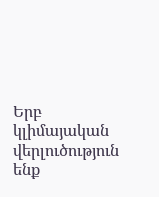Երբ կլիմայական վերլուծություն ենք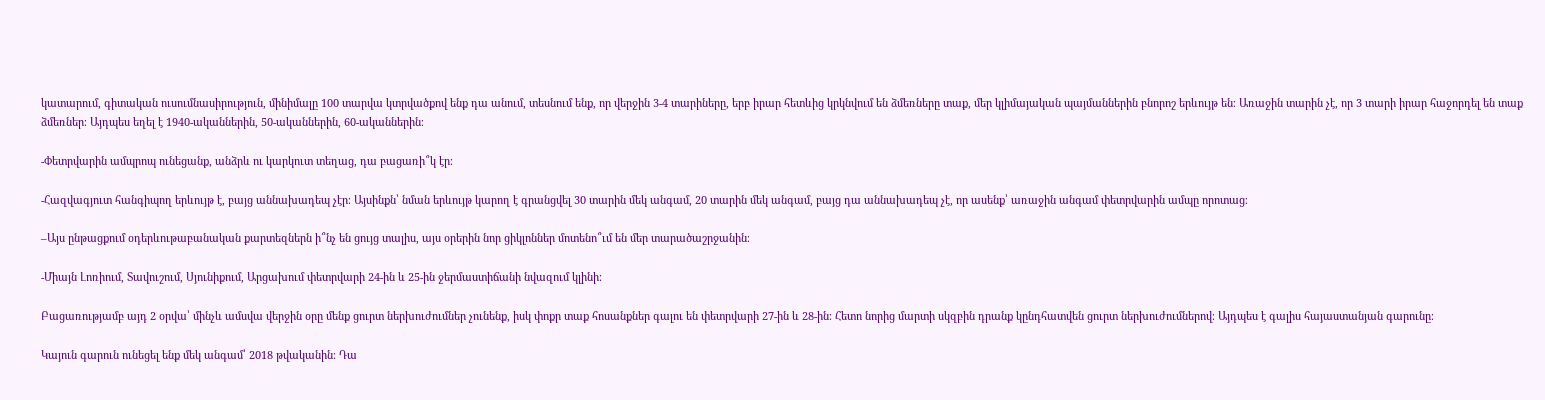կատարում, գիտական ուսումնասիրություն, մինիմալը 100 տարվա կտրվածքով ենք դա անում, տեսնում ենք, որ վերջին 3-4 տարիները, երբ իրար հետևից կրկնվում են ձմեռները տաք, մեր կլիմայական պայմաններին բնորոշ երևույթ են։ Առաջին տարին չէ, որ 3 տարի իրար հաջորդել են տաք ձմեռներ։ Այդպես եղել է 1940-ականներին, 50-ականներին, 60-ականներին։

-Փետրվարին ամպրոպ ունեցանք, անձրև ու կարկուտ տեղաց, դա բացառի՞կ էր։

-Հազվագյուտ հանգիպող երևույթ է, բայց աննախադեպ չէր։ Այսինքն՝ նման երևույթ կարող է գրանցվել 30 տարին մեկ անգամ, 20 տարին մեկ անգամ, բայց դա աննախադեպ չէ, որ ասենք՝ առաջին անգամ փետրվարին ամպը որոտաց։

–Այս ընթացքում օդերևութաբանական քարտեզներն ի՞նչ են ցույց տալիս, այս օրերին նոր ցիկլոններ մոտենո՞ւմ են մեր տարածաշրջանին։

-Միայն Լոռիում, Տավուշում, Սյունիքում, Արցախում փետրվարի 24-ին և 25-ին ջերմաստիճանի նվազում կլինի։

Բացառությամբ այդ 2 օրվա՝ մինչև ամսվա վերջին օրը մենք ցուրտ ներխուժումներ չունենք, իսկ փոքր տաք հոսանքներ գալու են փետրվարի 27-ին և 28-ին։ Հետո նորից մարտի սկզբին դրանք կընդհատվեն ցուրտ ներխուժումներով։ Այդպես է գալիս հայաստանյան գարունը։

Կայուն գարուն ունեցել ենք մեկ անգամ՝ 2018 թվականին։ Դա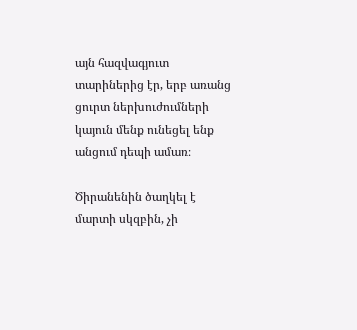այն հազվագյուտ տարիներից էր, երբ առանց ցուրտ ներխուժումների կայուն մենք ունեցել ենք անցում դեպի ամառ։

Ծիրանենին ծաղկել է մարտի սկզբին, չի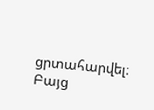ցրտահարվել։ Բայց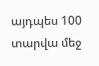այդպես 100 տարվա մեջ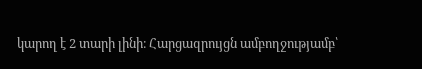կարող է 2 տարի լինի։ Հարցազրույցն ամբողջությամբ՝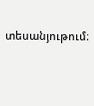տեսանյութում։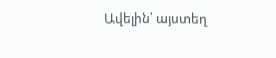Ավելին՝ այստեղ